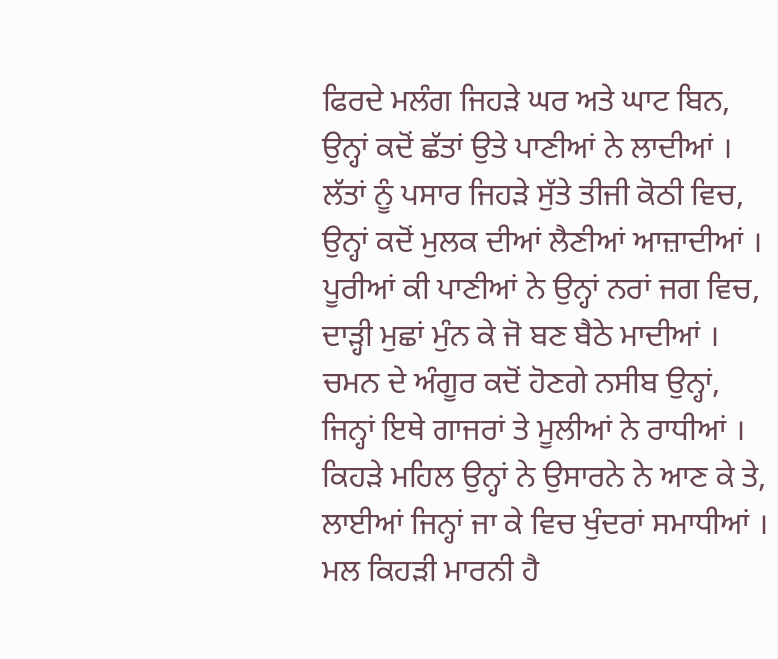ਫਿਰਦੇ ਮਲੰਗ ਜਿਹੜੇ ਘਰ ਅਤੇ ਘਾਟ ਬਿਨ,
ਉਨ੍ਹਾਂ ਕਦੋਂ ਛੱਤਾਂ ਉਤੇ ਪਾਣੀਆਂ ਨੇ ਲਾਦੀਆਂ ।
ਲੱਤਾਂ ਨੂੰ ਪਸਾਰ ਜਿਹੜੇ ਸੁੱਤੇ ਤੀਜੀ ਕੋਠੀ ਵਿਚ,
ਉਨ੍ਹਾਂ ਕਦੋਂ ਮੁਲਕ ਦੀਆਂ ਲੈਣੀਆਂ ਆਜ਼ਾਦੀਆਂ ।
ਪੂਰੀਆਂ ਕੀ ਪਾਣੀਆਂ ਨੇ ਉਨ੍ਹਾਂ ਨਰਾਂ ਜਗ ਵਿਚ,
ਦਾੜ੍ਹੀ ਮੁਛਾਂ ਮੁੰਨ ਕੇ ਜੋ ਬਣ ਬੈਠੇ ਮਾਦੀਆਂ ।
ਚਮਨ ਦੇ ਅੰਗੂਰ ਕਦੋਂ ਹੋਣਗੇ ਨਸੀਬ ਉਨ੍ਹਾਂ,
ਜਿਨ੍ਹਾਂ ਇਥੇ ਗਾਜਰਾਂ ਤੇ ਮੂਲੀਆਂ ਨੇ ਰਾਧੀਆਂ ।
ਕਿਹੜੇ ਮਹਿਲ ਉਨ੍ਹਾਂ ਨੇ ਉਸਾਰਨੇ ਨੇ ਆਣ ਕੇ ਤੇ,
ਲਾਈਆਂ ਜਿਨ੍ਹਾਂ ਜਾ ਕੇ ਵਿਚ ਖੁੰਦਰਾਂ ਸਮਾਧੀਆਂ ।
ਮਲ ਕਿਹੜੀ ਮਾਰਨੀ ਹੈ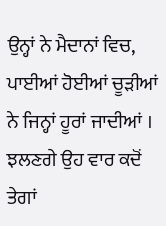ਉਨ੍ਹਾਂ ਨੇ ਮੈਦਾਨਾਂ ਵਿਚ,
ਪਾਈਆਂ ਹੋਈਆਂ ਚੂੜੀਆਂ ਨੇ ਜਿਨ੍ਹਾਂ ਹੂਰਾਂ ਜਾਦੀਆਂ ।
ਝਲਣਗੇ ਉਹ ਵਾਰ ਕਦੋਂ ਤੇਗਾਂ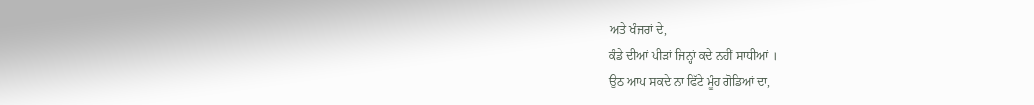ਅਤੇ ਖੰਜਰਾਂ ਦੇ,
ਕੰਡੇ ਦੀਆਂ ਪੀੜਾਂ ਜਿਨ੍ਹਾਂ ਕਦੇ ਨਹੀਂ ਸਾਧੀਆਂ ।
ਉਠ ਆਪ ਸਕਦੇ ਨਾ ਫਿੱਟੇ ਮੂੰਹ ਗੋਡਿਆਂ ਦਾ,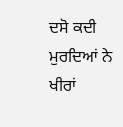ਦਸੋ ਕਦੀ ਮੁਰਦਿਆਂ ਨੇ ਖੀਰਾਂ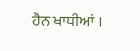ਹੈਨ ਖਾਧੀਆਂ ।